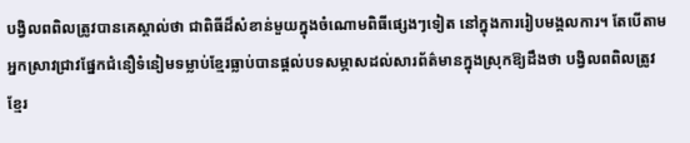បង្វិលពពិលត្រូវបានគេស្គាល់ថា ជាពិធីដ៏សំខាន់មួយក្នុងចំណោមពិធីផ្សេងៗទៀត នៅក្នុងការរៀបមង្គលការ។ តែបើតាមអ្នកស្រាវជ្រាវផ្នែកជំនឿទំនៀមទម្លាប់ខ្មែរធ្លាប់បានផ្ដល់បទសម្ភាសដល់សារព័ត៌មានក្នុងស្រុកឱ្យដឹងថា បង្វិលពពិលត្រូវខ្មែរ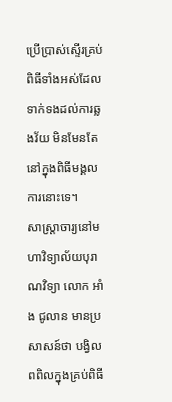ប្រើប្រាស់ស្ទើរគ្រប់ពិធីទាំងអស់ដែលទាក់ទងដល់ការឆ្លងវ័យ មិនមែនតែនៅក្នុងពិធីមង្គលការនោះទេ។
សាស្ត្រាចារ្យនៅមហាវិទ្យាល័យបុរាណវិទ្យា លោក អាំង ជូលាន មានប្រសាសន៍ថា បង្វិលពពិលក្នុងគ្រប់ពិធី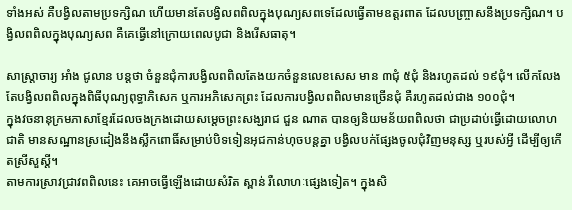ទាំងអស់ គឺបង្វិលតាមប្រទក្សិណ ហើយមានតែបង្វិលពពិលក្នុងបុណ្យសពទេដែលធ្វើតាមឧត្តរពាត ដែលបញ្ច្រាសនឹងប្រទក្សិណ។ បង្វិលពពិលក្នុងបុណ្យសព គឺគេធ្វើនៅក្រោយពេលបូជា និងរើសធាតុ។

សាស្ត្រាចារ្យ អាំង ជូលាន បន្តថា ចំនួនជុំការបង្វិលពពិលតែងយកចំនួនលេខសេស មាន ៣ជុំ ៥ជុំ និងរហូតដល់ ១៩ជុំ។ លើកលែងតែបង្វិលពពិលក្នុងពិធីបុណ្យពុទ្ធាភិសេក ឬការអភិសេកព្រះ ដែលការបង្វិលពពិលមានច្រើនជុំ គឺរហូតដល់ជាង ១០០ជុំ។
ក្នុងវចនានុក្រមភាសាខ្មែរដែលចងក្រងដោយសម្ដេចព្រះសង្ឃរាជ ជួន ណាត បានឲ្យនិយមន័យពពិលថា ជាប្រដាប់ធ្វើដោយលោហជាតិ មានសណ្ឋានស្រដៀងនឹងស្លឹកពោធិ៍សម្រាប់បិទទៀនអុជកាន់ហុចបន្តគ្នា បង្វិលបក់ផ្សែងចូលជុំវិញមនុស្ស ឬរបស់អ្វី ដើម្បីឲ្យកើតស្រីសួស្ដី។
តាមការស្រាវជ្រាវពពិលនេះ គេអាចធ្វើឡើងដោយសំរិត ស្ពាន់ រឺលោហៈផ្សេងទៀត។ ក្នុងសិ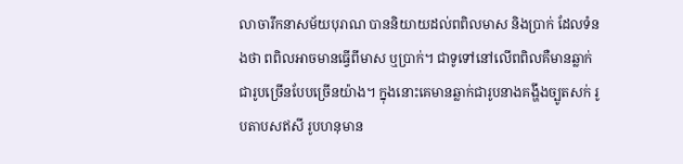លាចារឹកនាសម័យបុរាណ បាននិយាយដល់ពពិលមាស និងប្រាក់ ដែលទំនងថា ពពិលអាចមានធ្វើពីមាស ឬប្រាក់។ ជាទូទៅនៅលើពពិលគឺមានឆ្លាក់ជារូបច្រើនបែបច្រើនយ៉ាង។ ក្នុងនោះគេមានឆ្លាក់ជារូបនាងគង្ហីងច្បូតសក់ រូបតាបសឥសី រូបហនុមាន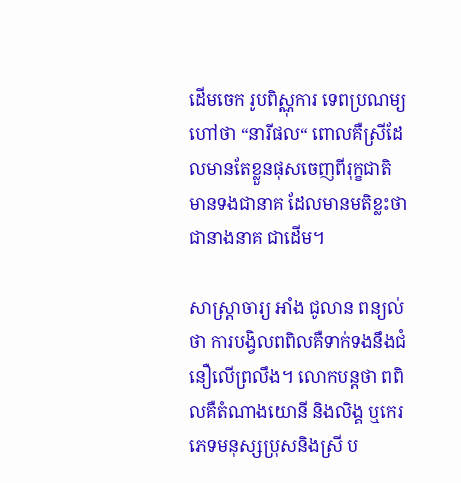ដើមចេក រូបពិស្ណុការ ទេពប្រណម្យ ហៅថា “នារីផល“ ពោលគឺស្រីដែលមានតែខ្លួនផុសចេញពីរុក្ខជាតិ មានទងជានាគ ដែលមានមតិខ្លះថា ជានាងនាគ ជាដើម។

សាស្ត្រាចារ្យ អាំង ជូលាន ពន្យល់ថា ការបង្វិលពពិលគឺទាក់ទងនឹងជំនឿលើព្រលឹង។ លោកបន្តថា ពពិលគឺតំណាងយោនី និងលិង្គ ឬកេរភេទមនុស្សប្រុសនិងស្រី ប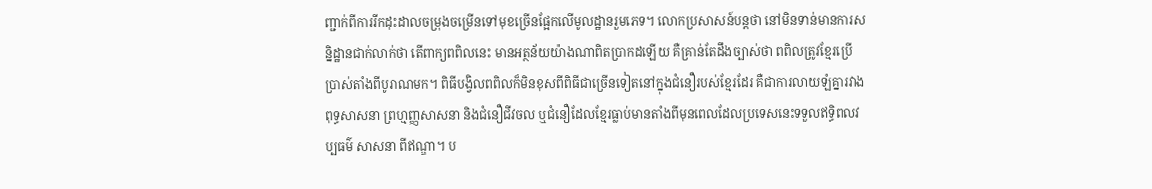ញ្ជាក់ពីការរីកដុះដាលចម្រុងចម្រើនទៅមុខច្រើនផ្អែកលើមូលដ្ឋានរួមភេទ។ លោកប្រសាសន៍បន្ដថា នៅមិនទាន់មានការសន្និដ្ឋានជាក់លាក់ថា តើពាក្យពពិលនេះ មានអត្ថន័យយ៉ាងណាពិតប្រាកដឡើយ គឺគ្រាន់តែដឹងច្បាស់ថា ពពិលត្រូវខ្មែរប្រើប្រាស់តាំងពីបូរាណមក។ ពិធីបង្វិលពពិលក៏មិនខុសពីពិធីជាច្រើនទៀតនៅក្នុងជំនឿរបស់ខ្មែរដែរ គឺជាការលាយឡំគ្នារវាងពុទ្ធសាសនា ព្រហ្មញ្ញសាសនា និងជំនឿជីវចល ឬជំនឿដែលខ្មែរធ្លាប់មានតាំងពីមុនពេលដែលប្រទេសនេះទទួលឥទ្ធិពលវប្បធម៌ សាសនា ពីឥណ្ឌា។ ប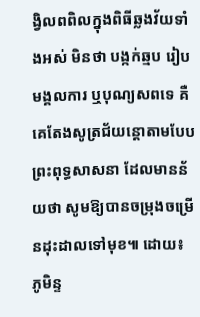ង្វិលពពិលក្នុងពិធីឆ្លងវ័យទាំងអស់ មិនថា បង្កក់ឆ្មប រៀបមង្គលការ ឬបុណ្យសពទេ គឺគេតែងសូត្រជ័យន្តោតាមបែបព្រះពុទ្ធសាសនា ដែលមានន័យថា សូមឱ្យបានចម្រុងចម្រើនដុះដាលទៅមុខ៕ ដោយ៖ ភូមិន្ទ